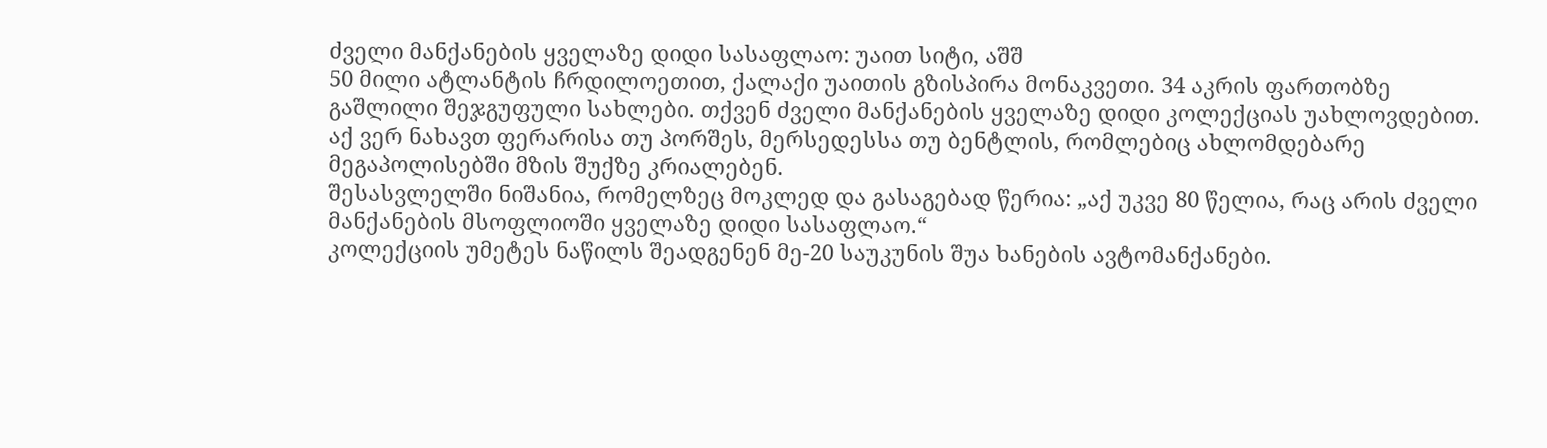ძველი მანქანების ყველაზე დიდი სასაფლაო: უაით სიტი, აშშ
50 მილი ატლანტის ჩრდილოეთით, ქალაქი უაითის გზისპირა მონაკვეთი. 34 აკრის ფართობზე გაშლილი შეჯგუფული სახლები. თქვენ ძველი მანქანების ყველაზე დიდი კოლექციას უახლოვდებით. აქ ვერ ნახავთ ფერარისა თუ პორშეს, მერსედესსა თუ ბენტლის, რომლებიც ახლომდებარე მეგაპოლისებში მზის შუქზე კრიალებენ.
შესასვლელში ნიშანია, რომელზეც მოკლედ და გასაგებად წერია: „აქ უკვე 80 წელია, რაც არის ძველი მანქანების მსოფლიოში ყველაზე დიდი სასაფლაო.“
კოლექციის უმეტეს ნაწილს შეადგენენ მე-20 საუკუნის შუა ხანების ავტომანქანები.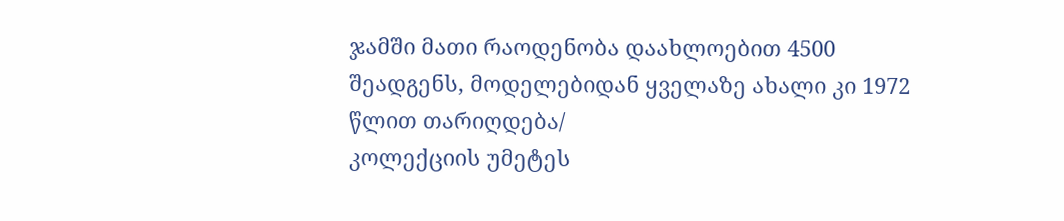ჯამში მათი რაოდენობა დაახლოებით 4500 შეადგენს, მოდელებიდან ყველაზე ახალი კი 1972 წლით თარიღდება/
კოლექციის უმეტეს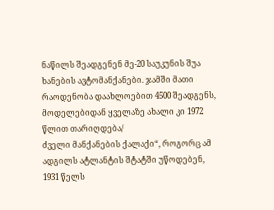ნაწილს შეადგენენ მე-20 საუკუნის შუა ხანების ავტომანქანები. ჯამში მათი რაოდენობა დაახლოებით 4500 შეადგენს, მოდელებიდან ყველაზე ახალი კი 1972 წლით თარიღდება/
ძველი მანქანების ქალაქი“, როგორც ამ ადგილს ატლანტის შტატში უწოდებენ, 1931 წელს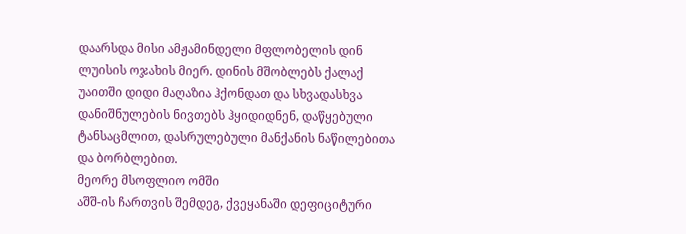დაარსდა მისი ამჟამინდელი მფლობელის დინ ლუისის ოჯახის მიერ. დინის მშობლებს ქალაქ უაითში დიდი მაღაზია ჰქონდათ და სხვადასხვა დანიშნულების ნივთებს ჰყიდიდნენ, დაწყებული ტანსაცმლით, დასრულებული მანქანის ნაწილებითა და ბორბლებით.
მეორე მსოფლიო ომში
აშშ-ის ჩართვის შემდეგ, ქვეყანაში დეფიციტური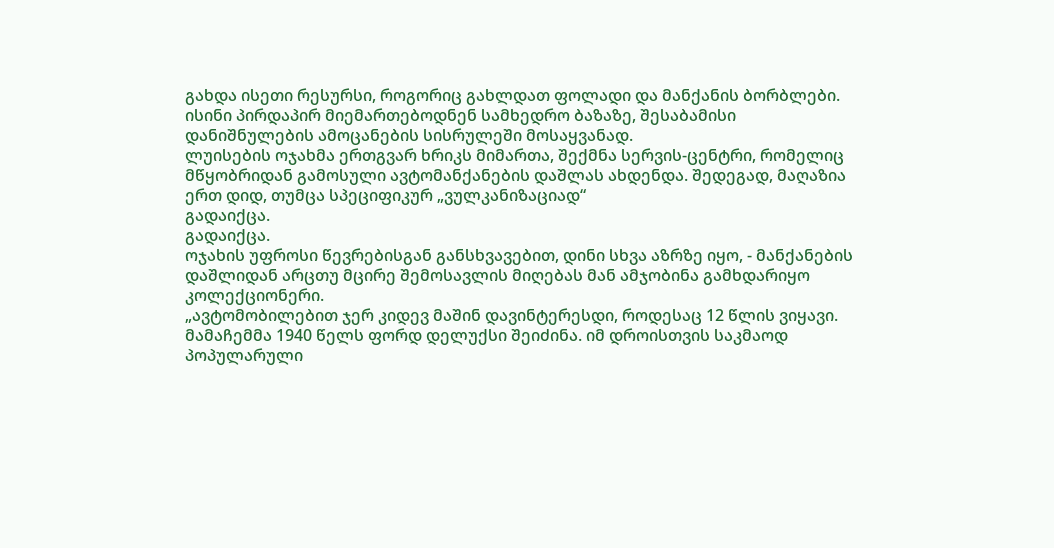გახდა ისეთი რესურსი, როგორიც გახლდათ ფოლადი და მანქანის ბორბლები. ისინი პირდაპირ მიემართებოდნენ სამხედრო ბაზაზე, შესაბამისი დანიშნულების ამოცანების სისრულეში მოსაყვანად.
ლუისების ოჯახმა ერთგვარ ხრიკს მიმართა, შექმნა სერვის-ცენტრი, რომელიც მწყობრიდან გამოსული ავტომანქანების დაშლას ახდენდა. შედეგად, მაღაზია ერთ დიდ, თუმცა სპეციფიკურ „ვულკანიზაციად“
გადაიქცა.
გადაიქცა.
ოჯახის უფროსი წევრებისგან განსხვავებით, დინი სხვა აზრზე იყო, - მანქანების დაშლიდან არცთუ მცირე შემოსავლის მიღებას მან ამჯობინა გამხდარიყო კოლექციონერი.
„ავტომობილებით ჯერ კიდევ მაშინ დავინტერესდი, როდესაც 12 წლის ვიყავი. მამაჩემმა 1940 წელს ფორდ დელუქსი შეიძინა. იმ დროისთვის საკმაოდ პოპულარული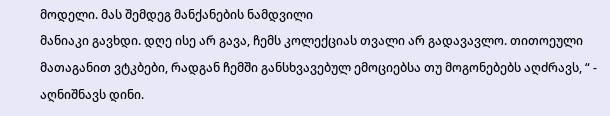მოდელი. მას შემდეგ მანქანების ნამდვილი
მანიაკი გავხდი. დღე ისე არ გავა, ჩემს კოლექციას თვალი არ გადავავლო. თითოეული მათაგანით ვტკბები, რადგან ჩემში განსხვავებულ ემოციებსა თუ მოგონებებს აღძრავს, “ - აღნიშნავს დინი.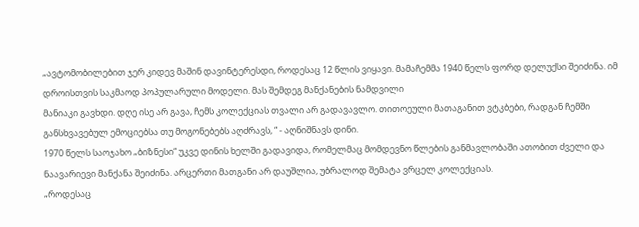„ავტომობილებით ჯერ კიდევ მაშინ დავინტერესდი, როდესაც 12 წლის ვიყავი. მამაჩემმა 1940 წელს ფორდ დელუქსი შეიძინა. იმ დროისთვის საკმაოდ პოპულარული მოდელი. მას შემდეგ მანქანების ნამდვილი
მანიაკი გავხდი. დღე ისე არ გავა, ჩემს კოლექციას თვალი არ გადავავლო. თითოეული მათაგანით ვტკბები, რადგან ჩემში განსხვავებულ ემოციებსა თუ მოგონებებს აღძრავს, “ - აღნიშნავს დინი.
1970 წელს საოჯახო „ბიზნესი“ უკვე დინის ხელში გადავიდა, რომელმაც მომდევნო წლების განმავლობაში ათობით ძველი და ნაავარიევი მანქანა შეიძინა. არცერთი მათგანი არ დაუშლია, უბრალოდ შემატა ვრცელ კოლექციას.
„როდესაც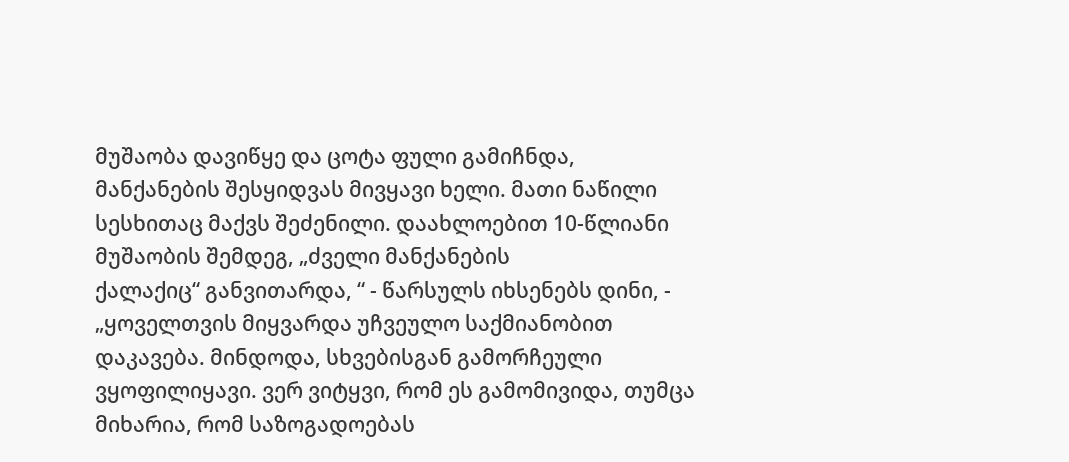მუშაობა დავიწყე და ცოტა ფული გამიჩნდა, მანქანების შესყიდვას მივყავი ხელი. მათი ნაწილი სესხითაც მაქვს შეძენილი. დაახლოებით 10-წლიანი მუშაობის შემდეგ, „ძველი მანქანების
ქალაქიც“ განვითარდა, “ - წარსულს იხსენებს დინი, - „ყოველთვის მიყვარდა უჩვეულო საქმიანობით დაკავება. მინდოდა, სხვებისგან გამორჩეული ვყოფილიყავი. ვერ ვიტყვი, რომ ეს გამომივიდა, თუმცა მიხარია, რომ საზოგადოებას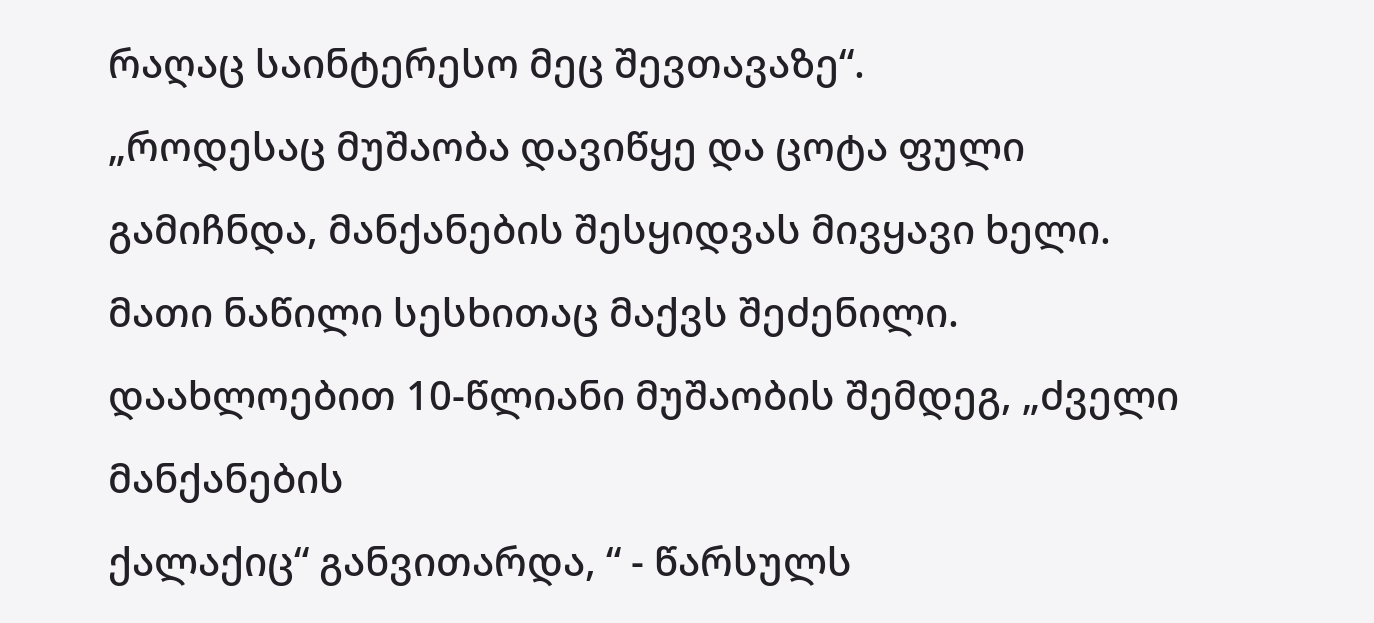რაღაც საინტერესო მეც შევთავაზე“.
„როდესაც მუშაობა დავიწყე და ცოტა ფული გამიჩნდა, მანქანების შესყიდვას მივყავი ხელი. მათი ნაწილი სესხითაც მაქვს შეძენილი. დაახლოებით 10-წლიანი მუშაობის შემდეგ, „ძველი მანქანების
ქალაქიც“ განვითარდა, “ - წარსულს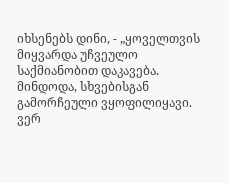იხსენებს დინი, - „ყოველთვის მიყვარდა უჩვეულო საქმიანობით დაკავება. მინდოდა, სხვებისგან გამორჩეული ვყოფილიყავი. ვერ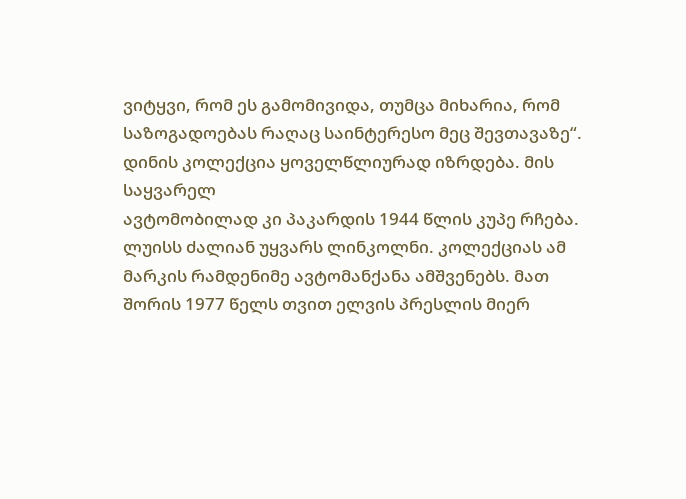ვიტყვი, რომ ეს გამომივიდა, თუმცა მიხარია, რომ საზოგადოებას რაღაც საინტერესო მეც შევთავაზე“.
დინის კოლექცია ყოველწლიურად იზრდება. მის საყვარელ
ავტომობილად კი პაკარდის 1944 წლის კუპე რჩება. ლუისს ძალიან უყვარს ლინკოლნი. კოლექციას ამ მარკის რამდენიმე ავტომანქანა ამშვენებს. მათ შორის 1977 წელს თვით ელვის პრესლის მიერ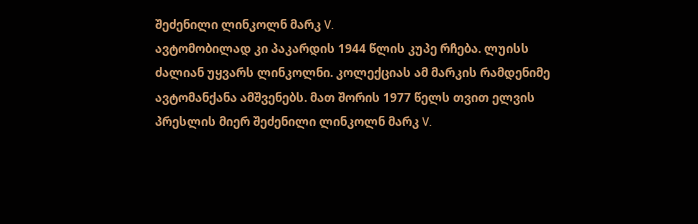შეძენილი ლინკოლნ მარკ V.
ავტომობილად კი პაკარდის 1944 წლის კუპე რჩება. ლუისს ძალიან უყვარს ლინკოლნი. კოლექციას ამ მარკის რამდენიმე ავტომანქანა ამშვენებს. მათ შორის 1977 წელს თვით ელვის პრესლის მიერ შეძენილი ლინკოლნ მარკ V.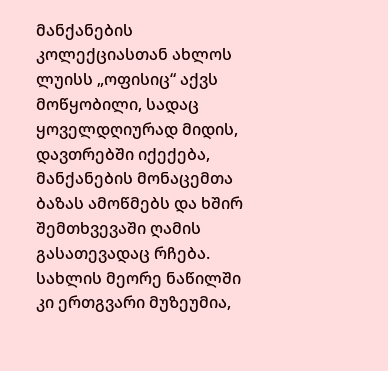მანქანების კოლექციასთან ახლოს ლუისს „ოფისიც“ აქვს მოწყობილი, სადაც ყოველდღიურად მიდის, დავთრებში იქექება, მანქანების მონაცემთა ბაზას ამოწმებს და ხშირ შემთხვევაში ღამის გასათევადაც რჩება. სახლის მეორე ნაწილში კი ერთგვარი მუზეუმია,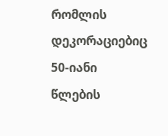რომლის დეკორაციებიც 50-იანი წლების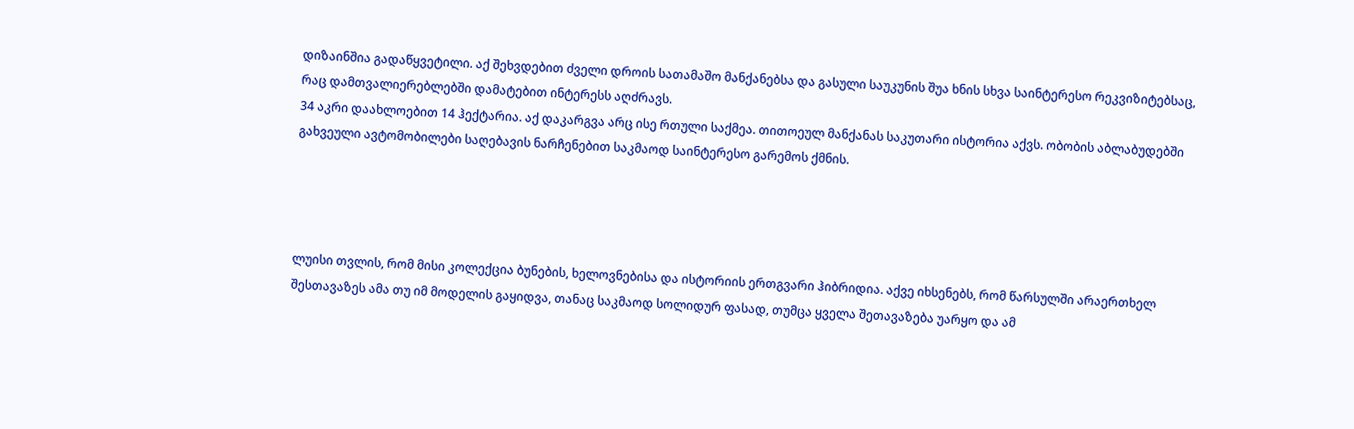დიზაინშია გადაწყვეტილი. აქ შეხვდებით ძველი დროის სათამაშო მანქანებსა და გასული საუკუნის შუა ხნის სხვა საინტერესო რეკვიზიტებსაც, რაც დამთვალიერებლებში დამატებით ინტერესს აღძრავს.
34 აკრი დაახლოებით 14 ჰექტარია. აქ დაკარგვა არც ისე რთული საქმეა. თითოეულ მანქანას საკუთარი ისტორია აქვს. ობობის აბლაბუდებში გახვეული ავტომობილები საღებავის ნარჩენებით საკმაოდ საინტერესო გარემოს ქმნის.




ლუისი თვლის, რომ მისი კოლექცია ბუნების, ხელოვნებისა და ისტორიის ერთგვარი ჰიბრიდია. აქვე იხსენებს, რომ წარსულში არაერთხელ შესთავაზეს ამა თუ იმ მოდელის გაყიდვა, თანაც საკმაოდ სოლიდურ ფასად, თუმცა ყველა შეთავაზება უარყო და ამ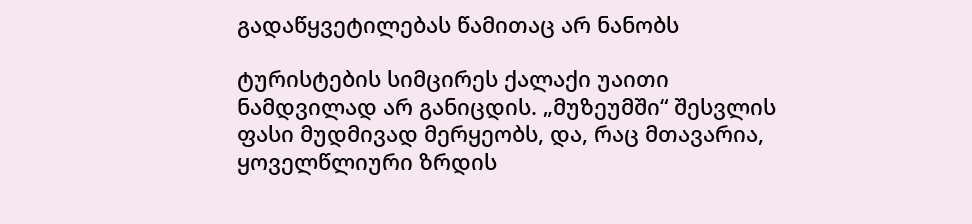გადაწყვეტილებას წამითაც არ ნანობს

ტურისტების სიმცირეს ქალაქი უაითი ნამდვილად არ განიცდის. „მუზეუმში“ შესვლის ფასი მუდმივად მერყეობს, და, რაც მთავარია, ყოველწლიური ზრდის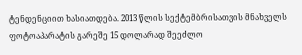ტენდენციით ხასიათდება. 2013 წლის სექტემბრისათვის მნახველს ფოტოაპარატის გარეშე 15 დოლარად შეეძლო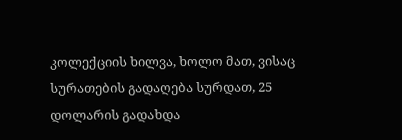კოლექციის ხილვა, ხოლო მათ, ვისაც სურათების გადაღება სურდათ, 25 დოლარის გადახდა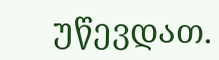უწევდათ.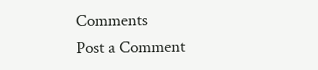Comments
Post a Comment